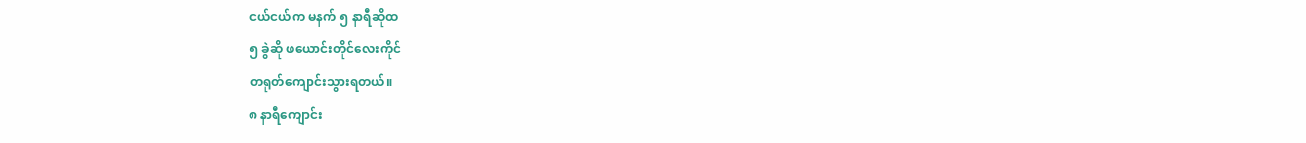ငယ်ငယ်က မနက် ၅ နာရီဆိုထ
၅ ခွဲဆို ဖယောင်းတိုင်လေးကိုင်
တရုတ်ကျောင်းသွားရတယ်။
၈ နာရီကျောင်း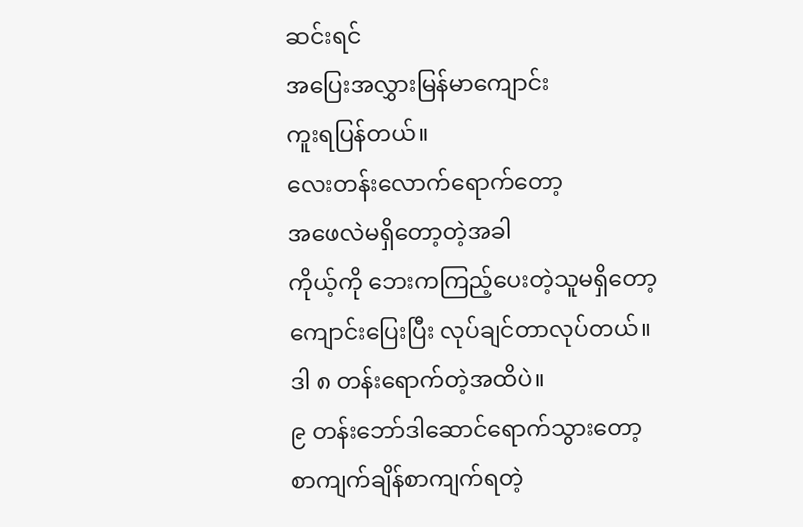ဆင်းရင်
အပြေးအလွှားမြန်မာကျောင်း
ကူးရပြန်တယ်။
လေးတန်းလောက်ရောက်တော့
အဖေလဲမရှိတော့တဲ့အခါ
ကိုယ့်ကို ဘေးကကြည့်ပေးတဲ့သူမရှိတော့
ကျောင်းပြေးပြီး လုပ်ချင်တာလုပ်တယ်။
ဒါ ၈ တန်းရောက်တဲ့အထိပဲ။
၉ တန်းဘော်ဒါဆောင်ရောက်သွားတော့
စာကျက်ချိန်စာကျက်ရတဲ့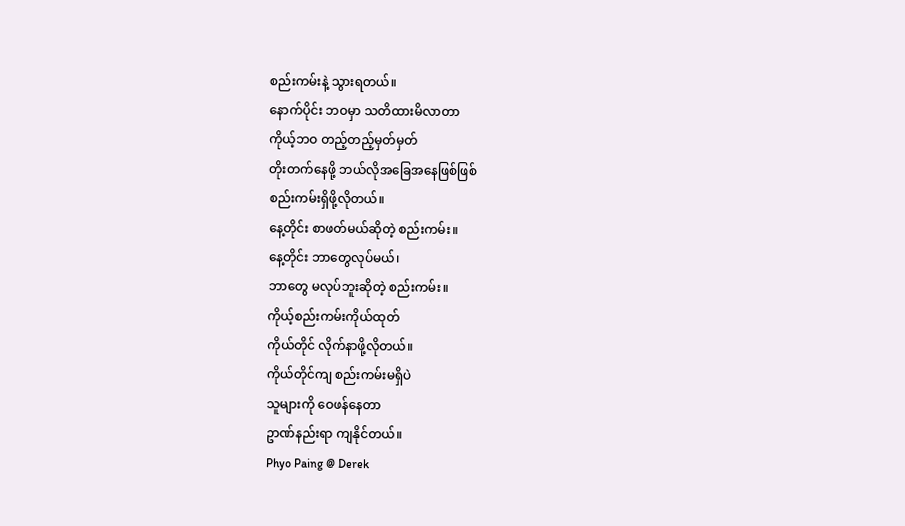စည်းကမ်းနဲ့ သွားရတယ်။
နောက်ပိုင်း ဘဝမှာ သတိထားမိလာတာ
ကိုယ့်ဘဝ တည့်တည့်မှတ်မှတ်
တိုးတက်နေဖို့ ဘယ်လိုအခြေအနေဖြစ်ဖြစ်
စည်းကမ်းရှိဖို့လိုတယ်။
နေ့တိုင်း စာဖတ်မယ်ဆိုတဲ့ စည်းကမ်း။
နေ့တိုင်း ဘာတွေလုပ်မယ်၊
ဘာတွေ မလုပ်ဘူးဆိုတဲ့ စည်းကမ်း။
ကိုယ့်စည်းကမ်းကိုယ်ထုတ်
ကိုယ်တိုင် လိုက်နာဖို့လိုတယ်။
ကိုယ်တိုင်ကျ စည်းကမ်းမရှိပဲ
သူများကို ဝေဖန်နေတာ
ဥာဏ်နည်းရာ ကျနိုင်တယ်။
Phyo Paing @ Derek